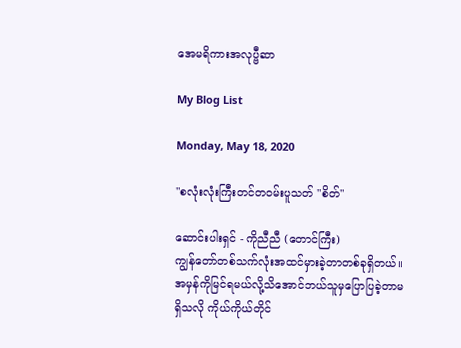အေမရိကားအလုပ္ဗီဆာ

My Blog List

Monday, May 18, 2020

"စလုံးလုံးကြီးတင်တဝမ်းပူသတ် "စိတ်"

ဆောင်းပါးရှင် - ကိုညီညီ (တောင်ကြီး)
ကျွန်တော်တစ်သက်လုံးအထင်မှားခဲ့တာတစ်ခုရှိတယ်။ အမှန်ကိုမြင်ရမယ်လို့သိအောင်ဘယ်သူမှပြောပြခဲ့တာမရှိသလို ကိုယ်ကိုယ်တိုင်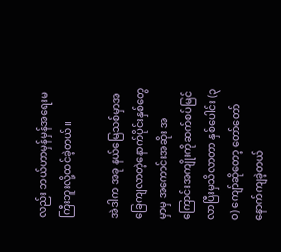လည်း ဘယ်ဟာမှန်မှန်အရေးမကြီးဘူးလို့ထင်ခဲ့တယ်။

အဲဒါက အခု နယ်မြေသစ်မှာအခြေကျလာတဲ့နောက်ပိုင်းနှစ်တွေမှာမှ အကောင်းအဆိုး အကြောင်းအကျိုးကိုဆက်စပ်မြင်လာပြီးမှသိလာတာ နှစ်ပေါင်း (၃ဝ) ကျော်ဆိုတော့ တော်တော်နောက်ကျခဲ့တယ်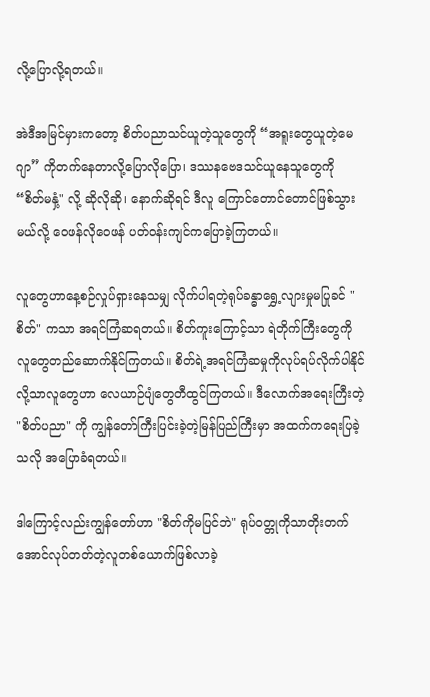လို့ပြောလို့ရတယ်။

အဲဒီအမြင်မှားကတော့ စိတ်ပညာသင်ယူတဲ့သူတွေကို “အရူးတွေယူတဲ့မေဂျာ” ကိုတက်နေတာလို့ပြောလိုပြော၊ ဒဿနဗေဒသင်ယူနေသူတွေကို “စိတ်မနှံ့" လို့ ဆိုလိုဆို၊ နောက်ဆိုရင် ဒီလူ ကြောင်တောင်တောင်ဖြစ်သွားမယ်လို့ ဝေဖန်လိုဝေဖန် ပတ်ဝန်းကျင်ကပြောခဲ့ကြတယ်။

လူတွေဟာနေ့စဉ်လှုပ်ရှား‌နေသမျှ လိုက်ပါရတဲ့ရုပ်ခန္ဓာရွှေ့လျားမှုမပြုခင် "စိတ်" ကသာ အရင်ကြံဆရတယ်။ စိတ်ကူးကြောင့်သာ ရဲတိုက်ကြီးတွေကို လူတွေတည်ဆောက်နိုင်ကြတယ်။ စိတ်ရဲ့အရင်ကြံဆမှုကိုလုပ်ရပ်လိုက်ပါနိုင်လို့သာလူတွေဟာ လေယာဉ်ပျံတွေတီထွင်ကြတယ်။ ဒီလောက်အရေးကြီးတဲ့ "စိတ်ပညာ" ကို ကျွန်တော်ကြီးပြင်းခဲ့တဲ့မြန်ပြည်ကြီးမှာ အထက်ကရေးပြခဲ့သလို အပြောခံရတယ်။

ဒါကြောင့်လည်းကျွန်တော်ဟာ "စိတ်ကိုမပြင်ဘဲ" ရုပ်ဝတ္တုကိုသာတိုးတက်အောင်လုပ်တတ်တဲ့လူတစ်ယောက်ဖြစ်လာခဲ့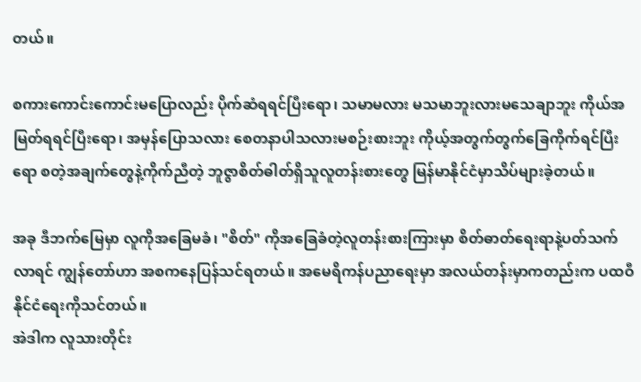တယ်။

စကားကောင်းကောင်းမပြောလည်း ပိုက်ဆံရရင်ပြီးရော၊ သမာမလား မသမာဘူးလားမသေချာဘူး ကိုယ်အမြတ်ရရင်ပြီးရော၊ အမှန်ပြောသလား စေတနာပါသလားမစဉ်းစားဘူး ကိုယ့်အတွက်တွက်ခြေကိုက်ရင်ပြီးရော စတဲ့အချက်တွေနဲ့ကိုက်ညီတဲ့ ဘူဇွာစိတ်ဓါတ်ရှိသူလူတန်းစားတွေ မြန်မာနိုင်ငံမှာသိပ်များခဲ့တယ်။

အခု ဒီဘက်မြေမှာ လူကိုအခြေမခံ၊ "စိတ်" ကိုအခြေခံတဲ့လူတန်းစားကြားမှာ စိတ်ဓာတ်ရေးရာနဲ့ပတ်သက်လာရင် ကျွန်တော်ဟာ အစကနေပြန်သင်ရတယ်။ အမေရိကန်ပညာ‌ရေးမှာ အလယ်တန်းမှာကတည်းက ပထဝီနိုင်ငံရေးကိုသင်တယ်။
အဲဒါက လူသားတိုင်း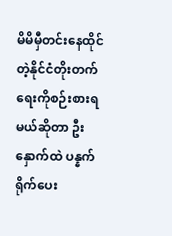မိမိမှီတင်းနေထိုင်တဲ့နိုင်ငံတိုးတက်ရေးကိုစဉ်းစားရမယ်ဆိုတာ ဦးနှောက်ထဲ ပန္နက်ရိုက်ပေး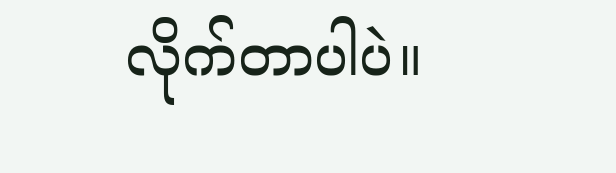လိုက်တာပါပဲ။